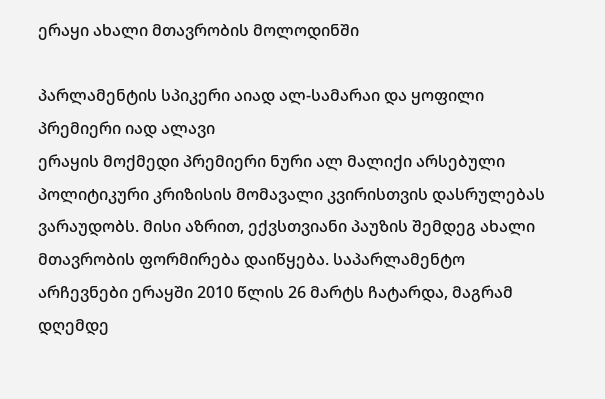ერაყი ახალი მთავრობის მოლოდინში

პარლამენტის სპიკერი აიად ალ-სამარაი და ყოფილი პრემიერი იად ალავი
ერაყის მოქმედი პრემიერი ნური ალ მალიქი არსებული პოლიტიკური კრიზისის მომავალი კვირისთვის დასრულებას ვარაუდობს. მისი აზრით, ექვსთვიანი პაუზის შემდეგ ახალი მთავრობის ფორმირება დაიწყება. საპარლამენტო არჩევნები ერაყში 2010 წლის 26 მარტს ჩატარდა, მაგრამ დღემდე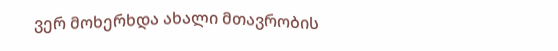ვერ მოხერხდა ახალი მთავრობის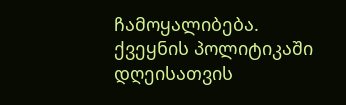ჩამოყალიბება.
ქვეყნის პოლიტიკაში დღეისათვის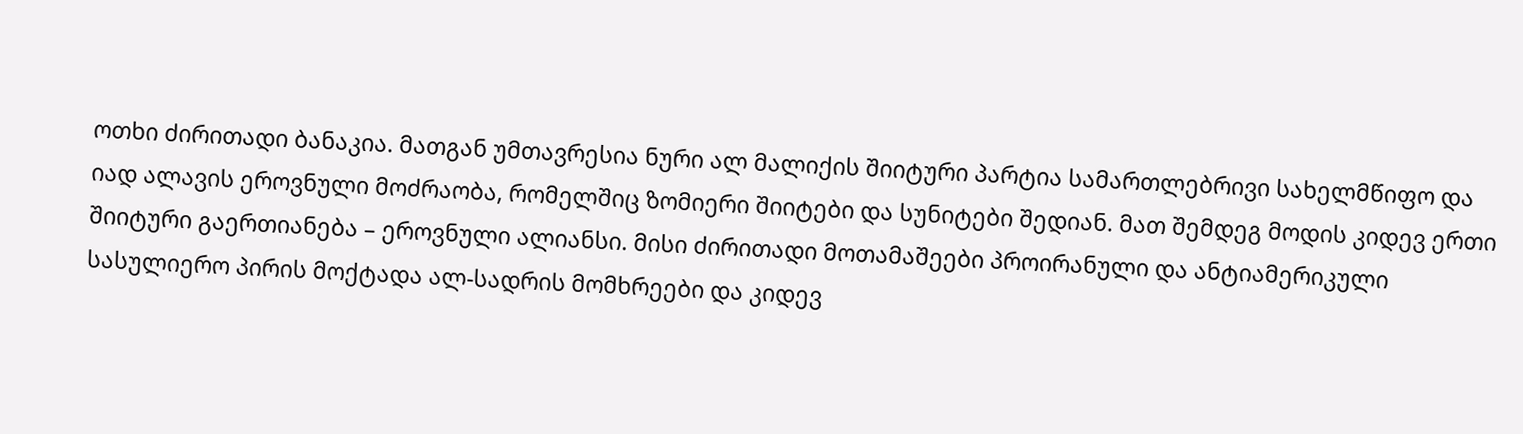ოთხი ძირითადი ბანაკია. მათგან უმთავრესია ნური ალ მალიქის შიიტური პარტია სამართლებრივი სახელმწიფო და იად ალავის ეროვნული მოძრაობა, რომელშიც ზომიერი შიიტები და სუნიტები შედიან. მათ შემდეგ მოდის კიდევ ერთი შიიტური გაერთიანება – ეროვნული ალიანსი. მისი ძირითადი მოთამაშეები პროირანული და ანტიამერიკული სასულიერო პირის მოქტადა ალ-სადრის მომხრეები და კიდევ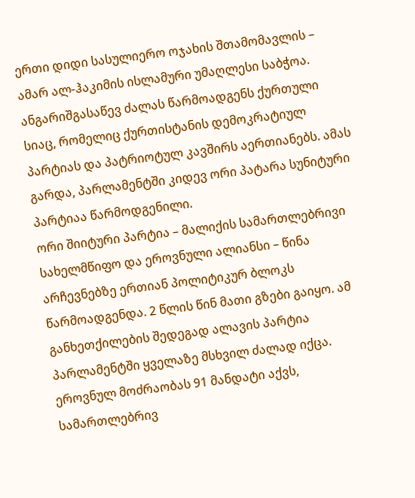ერთი დიდი სასულიერო ოჯახის შთამომავლის – ამარ ალ-ჰაკიმის ისლამური უმაღლესი საბჭოა. ანგარიშგასაწევ ძალას წარმოადგენს ქურთული სიაც, რომელიც ქურთისტანის დემოკრატიულ პარტიას და პატრიოტულ კავშირს აერთიანებს. ამას გარდა, პარლამენტში კიდევ ორი პატარა სუნიტური პარტიაა წარმოდგენილი.
ორი შიიტური პარტია – მალიქის სამართლებრივი სახელმწიფო და ეროვნული ალიანსი – წინა არჩევნებზე ერთიან პოლიტიკურ ბლოკს წარმოადგენდა. 2 წლის წინ მათი გზები გაიყო. ამ განხეთქილების შედეგად ალავის პარტია პარლამენტში ყველაზე მსხვილ ძალად იქცა.
ეროვნულ მოძრაობას 91 მანდატი აქვს, სამართლებრივ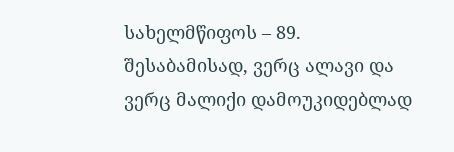სახელმწიფოს – 89. შესაბამისად, ვერც ალავი და ვერც მალიქი დამოუკიდებლად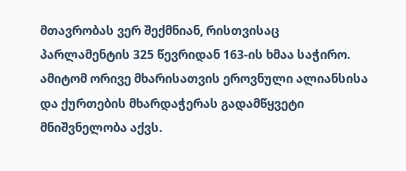მთავრობას ვერ შექმნიან, რისთვისაც პარლამენტის 325 წევრიდან 163-ის ხმაა საჭირო. ამიტომ ორივე მხარისათვის ეროვნული ალიანსისა და ქურთების მხარდაჭერას გადამწყვეტი მნიშვნელობა აქვს.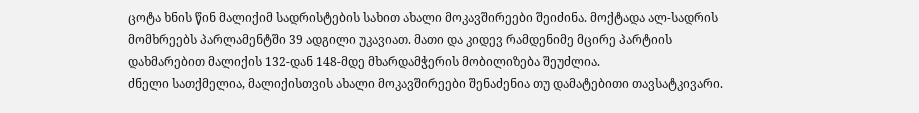ცოტა ხნის წინ მალიქიმ სადრისტების სახით ახალი მოკავშირეები შეიძინა. მოქტადა ალ-სადრის მომხრეებს პარლამენტში 39 ადგილი უკავიათ. მათი და კიდევ რამდენიმე მცირე პარტიის დახმარებით მალიქის 132-დან 148-მდე მხარდამჭერის მობილიზება შეუძლია.
ძნელი სათქმელია, მალიქისთვის ახალი მოკავშირეები შენაძენია თუ დამატებითი თავსატკივარი.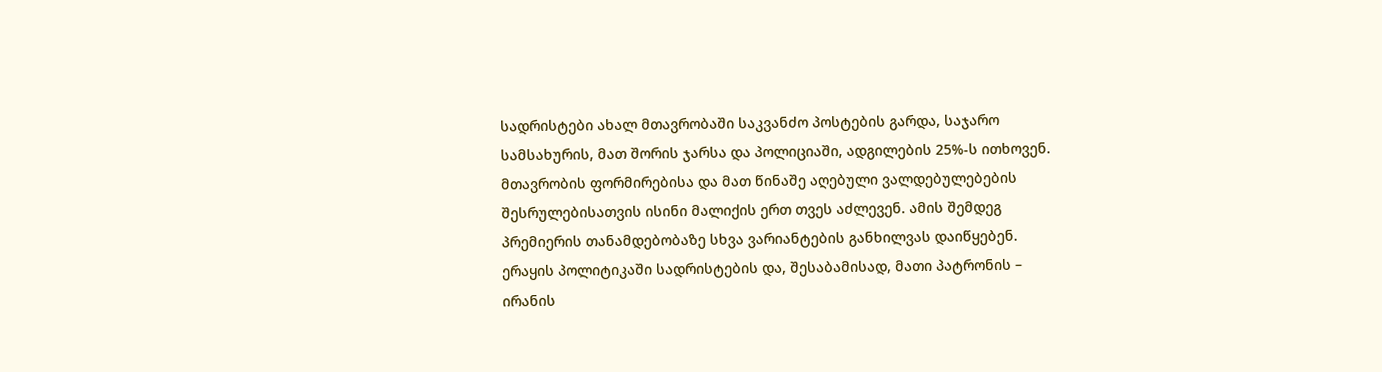სადრისტები ახალ მთავრობაში საკვანძო პოსტების გარდა, საჯარო სამსახურის, მათ შორის ჯარსა და პოლიციაში, ადგილების 25%-ს ითხოვენ. მთავრობის ფორმირებისა და მათ წინაშე აღებული ვალდებულებების შესრულებისათვის ისინი მალიქის ერთ თვეს აძლევენ. ამის შემდეგ პრემიერის თანამდებობაზე სხვა ვარიანტების განხილვას დაიწყებენ.
ერაყის პოლიტიკაში სადრისტების და, შესაბამისად, მათი პატრონის – ირანის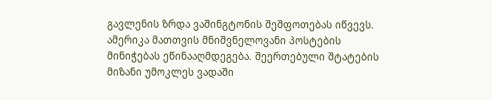გავლენის ზრდა ვაშინგტონის შეშფოთებას იწვევს. ამერიკა მათთვის მნიშვნელოვანი პოსტების მინიჭებას ეწინააღმდეგება. შეერთებული შტატების მიზანი უმოკლეს ვადაში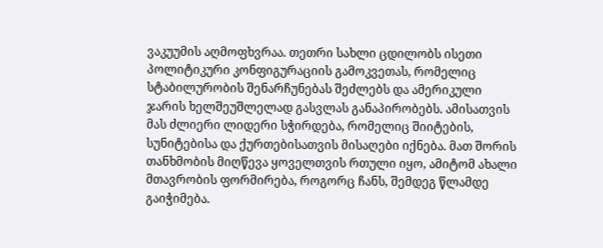ვაკუუმის აღმოფხვრაა. თეთრი სახლი ცდილობს ისეთი პოლიტიკური კონფიგურაციის გამოკვეთას, რომელიც სტაბილურობის შენარჩუნებას შეძლებს და ამერიკული ჯარის ხელშეუშლელად გასვლას განაპირობებს. ამისათვის მას ძლიერი ლიდერი სჭირდება, რომელიც შიიტების, სუნიტებისა და ქურთებისათვის მისაღები იქნება. მათ შორის თანხმობის მიღწევა ყოველთვის რთული იყო, ამიტომ ახალი მთავრობის ფორმირება, როგორც ჩანს, შემდეგ წლამდე გაიჭიმება.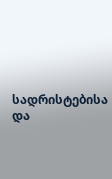სადრისტებისა და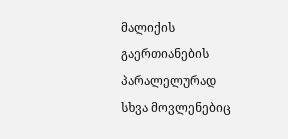მალიქის გაერთიანების პარალელურად სხვა მოვლენებიც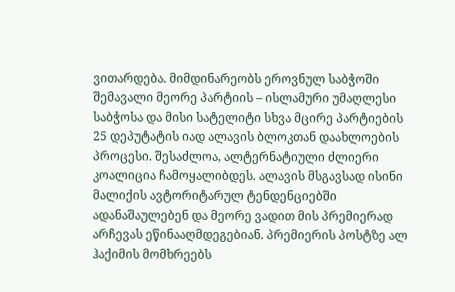ვითარდება. მიმდინარეობს ეროვნულ საბჭოში შემავალი მეორე პარტიის – ისლამური უმაღლესი საბჭოსა და მისი სატელიტი სხვა მცირე პარტიების 25 დეპუტატის იად ალავის ბლოკთან დაახლოების პროცესი. შესაძლოა, ალტერნატიული ძლიერი კოალიცია ჩამოყალიბდეს. ალავის მსგავსად ისინი მალიქის ავტორიტარულ ტენდენციებში ადანაშაულებენ და მეორე ვადით მის პრემიერად არჩევას ეწინააღმდეგებიან. პრემიერის პოსტზე ალ ჰაქიმის მომხრეებს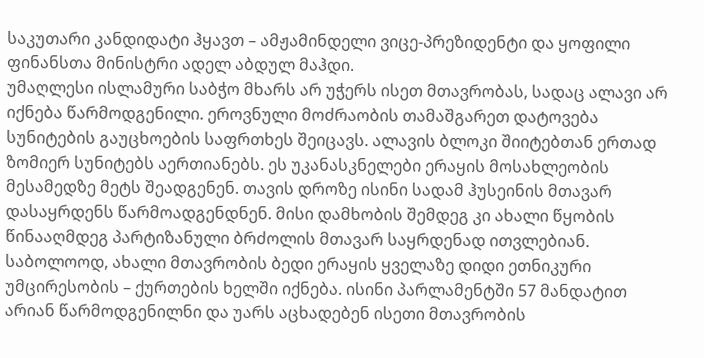საკუთარი კანდიდატი ჰყავთ – ამჟამინდელი ვიცე-პრეზიდენტი და ყოფილი ფინანსთა მინისტრი ადელ აბდულ მაჰდი.
უმაღლესი ისლამური საბჭო მხარს არ უჭერს ისეთ მთავრობას, სადაც ალავი არ იქნება წარმოდგენილი. ეროვნული მოძრაობის თამაშგარეთ დატოვება სუნიტების გაუცხოების საფრთხეს შეიცავს. ალავის ბლოკი შიიტებთან ერთად ზომიერ სუნიტებს აერთიანებს. ეს უკანასკნელები ერაყის მოსახლეობის მესამედზე მეტს შეადგენენ. თავის დროზე ისინი სადამ ჰუსეინის მთავარ დასაყრდენს წარმოადგენდნენ. მისი დამხობის შემდეგ კი ახალი წყობის წინააღმდეგ პარტიზანული ბრძოლის მთავარ საყრდენად ითვლებიან.
საბოლოოდ, ახალი მთავრობის ბედი ერაყის ყველაზე დიდი ეთნიკური უმცირესობის – ქურთების ხელში იქნება. ისინი პარლამენტში 57 მანდატით არიან წარმოდგენილნი და უარს აცხადებენ ისეთი მთავრობის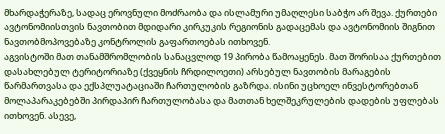მხარდაჭერაზე, სადაც ეროვნული მოძრაობა და ისლამური უმაღლესი საბჭო არ შევა. ქურთები ავტონომიისთვის ნავთობით მდიდარი კირკუკის რეგიონის გადაცემას და ავტონომიის შიგნით ნავთობმოპოვებაზე კონტროლის გაფართოებას ითხოვენ.
აგვისტოში მათ თანამშრომლობის სანაცვლოდ 19 პირობა წამოაყენეს. მათ შორისაა ქურთებით დასახლებულ ტერიტორიაზე (ქვეყნის ჩრდილოეთი) არსებულ ნავთობის მარაგების წარმართვასა და ექსპლუატაციაში ჩართულობის გაზრდა. ისინი უცხოელ ინვესტორებთან მოლაპარაკებებში პირდაპირ ჩართულობასა და მათთან ხელშეკრულების დადების უფლებას ითხოვენ. ასევე,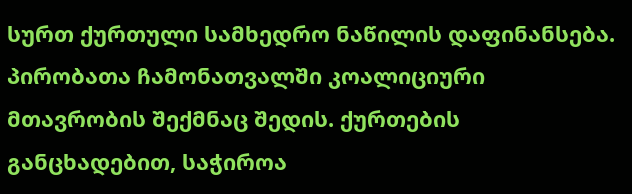სურთ ქურთული სამხედრო ნაწილის დაფინანსება. პირობათა ჩამონათვალში კოალიციური მთავრობის შექმნაც შედის. ქურთების განცხადებით, საჭიროა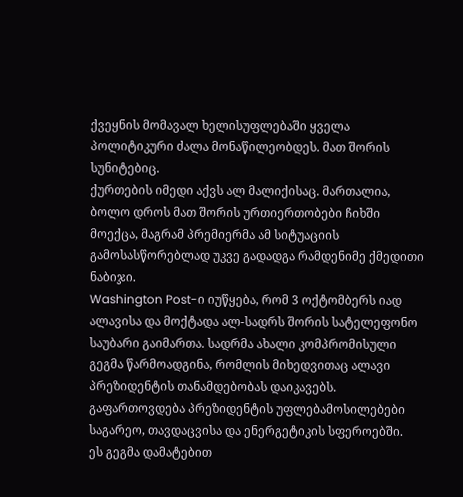ქვეყნის მომავალ ხელისუფლებაში ყველა პოლიტიკური ძალა მონაწილეობდეს. მათ შორის სუნიტებიც.
ქურთების იმედი აქვს ალ მალიქისაც. მართალია, ბოლო დროს მათ შორის ურთიერთობები ჩიხში მოექცა, მაგრამ პრემიერმა ამ სიტუაციის გამოსასწორებლად უკვე გადადგა რამდენიმე ქმედითი ნაბიჯი.
Washington Post-ი იუწყება, რომ 3 ოქტომბერს იად ალავისა და მოქტადა ალ-სადრს შორის სატელეფონო საუბარი გაიმართა. სადრმა ახალი კომპრომისული გეგმა წარმოადგინა, რომლის მიხედვითაც ალავი პრეზიდენტის თანამდებობას დაიკავებს. გაფართოვდება პრეზიდენტის უფლებამოსილებები საგარეო, თავდაცვისა და ენერგეტიკის სფეროებში.
ეს გეგმა დამატებით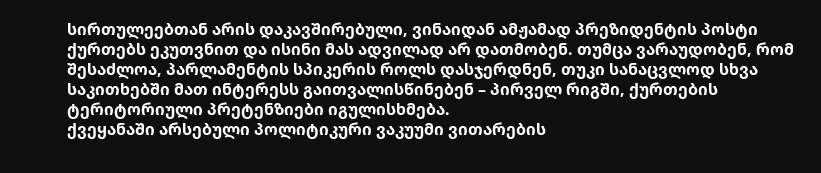სირთულეებთან არის დაკავშირებული, ვინაიდან ამჟამად პრეზიდენტის პოსტი ქურთებს ეკუთვნით და ისინი მას ადვილად არ დათმობენ. თუმცა ვარაუდობენ, რომ შესაძლოა, პარლამენტის სპიკერის როლს დასჯერდნენ, თუკი სანაცვლოდ სხვა საკითხებში მათ ინტერესს გაითვალისწინებენ – პირველ რიგში, ქურთების ტერიტორიული პრეტენზიები იგულისხმება.
ქვეყანაში არსებული პოლიტიკური ვაკუუმი ვითარების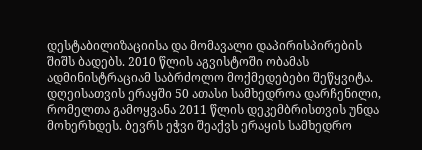დესტაბილიზაციისა და მომავალი დაპირისპირების შიშს ბადებს. 2010 წლის აგვისტოში ობამას ადმინისტრაციამ საბრძოლო მოქმედებები შეწყვიტა. დღეისათვის ერაყში 50 ათასი სამხედროა დარჩენილი, რომელთა გამოყვანა 2011 წლის დეკემბრისთვის უნდა მოხერხდეს. ბევრს ეჭვი შეაქვს ერაყის სამხედრო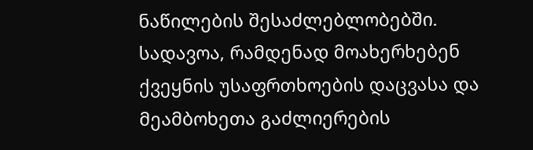ნაწილების შესაძლებლობებში. სადავოა, რამდენად მოახერხებენ ქვეყნის უსაფრთხოების დაცვასა და მეამბოხეთა გაძლიერების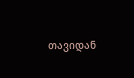თავიდან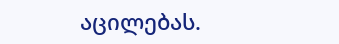აცილებას.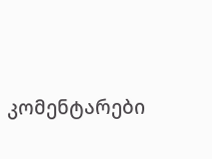კომენტარები